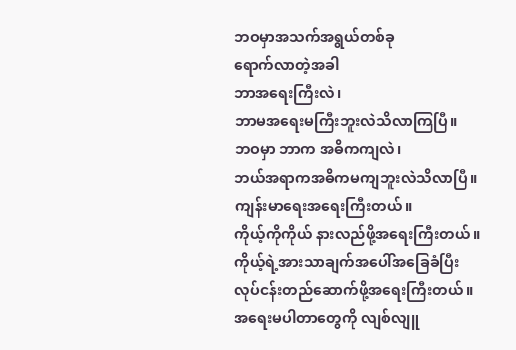ဘဝမှာအသက်အရွယ်တစ်ခု
ရောက်လာတဲ့အခါ
ဘာအရေးကြီးလဲ၊
ဘာမအရေးမကြီးဘူးလဲသိလာကြပြီ။
ဘဝမှာ ဘာက အဓိကကျလဲ၊
ဘယ်အရာကအဓိကမကျဘူးလဲသိလာပြီ။
ကျန်းမာရေးအရေးကြီးတယ်။
ကိုယ့်ကိုကိုယ် နားလည်ဖို့အရေးကြီးတယ်။
ကိုယ့်ရဲ့အားသာချက်အပေါ်အခြေခံပြီး
လုပ်ငန်းတည်ဆောက်ဖို့အရေးကြီးတယ်။
အရေးမပါတာတွေကို လျစ်လျူ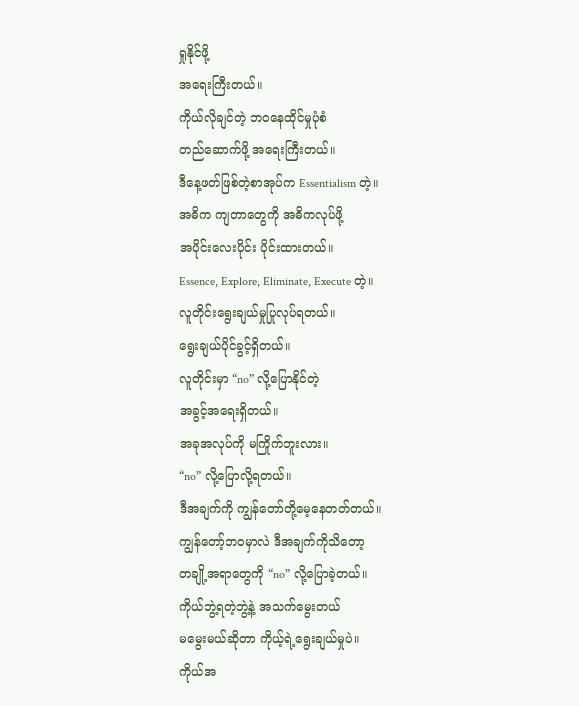ရှုနိုင်ဖို့
အရေးကြီးတယ်။
ကိုယ်လိုချင်တဲ့ ဘဝနေထိုင်မှုပုံစံ
တည်ဆောက်ဖို့ အရေးကြီးတယ်။
ဒီနေ့ဖတ်ဖြစ်တဲ့စာအုပ်က Essentialism တဲ့။
အဓိက ကျတာတွေကို အဓိကလုပ်ဖို့
အပိုင်းလေးပိုင်း ပိုင်းထားတယ်။
Essence, Explore, Eliminate, Execute တဲ့။
လူတိုင်းရွေးချယ်မှုပြုလုပ်ရတယ်။
ရွေးချယ်ပိုင်ခွင့်ရှိတယ်။
လူတိုင်းမှာ “no” လို့ပြောနိုင်တဲ့
အခွင့်အရေးရှိတယ်။
အခုအလုပ်ကို မကြိုက်ဘူးလား။
“no” လို့ပြောလို့ရတယ်။
ဒီအချက်ကို ကျွန်တော်တို့မေ့နေတတ်တယ်။
ကျွန်တော့်ဘဝမှာလဲ ဒီအချက်ကိုသိတော့
တချို့အရာတွေကို “no” လို့ပြောခဲ့တယ်။
ကိုယ်ဘွဲ့ရတဲ့ဘွဲ့နဲ့ အသက်မွေးတယ်
မမွေးမယ်ဆိုတာ ကိုယ့်ရဲ့ရွေးချယ်မှုပဲ။
ကိုယ်အ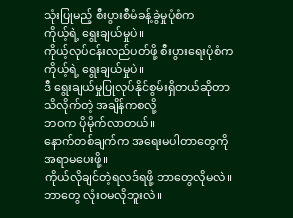သုံးပြုမည့် စီးပွားစီမံခန့်ခွဲမှုပုံစံက
ကိုယ့်ရဲ့ ရွေးချယ်မှုပဲ။
ကိုယ့်လုပ်ငန်းလည်ပတ်ဖို့ စီးပွားရေးပုံစံက
ကိုယ့်ရဲ့ ရွေးချယ်မှုပဲ။
ဒီ ရွေးချယ်မှုပြုလုပ်နိုင်စွမ်းရှိတယ်ဆိုတာ
သိလိုက်တဲ့ အချိန်ကစလို့
ဘဝက ပိုမိုက်လာတယ်။
နောက်တစ်ချက်က အရေးမပါတာတွေကို
အရာမပေးဖို့။
ကိုယ်လိုချင်တဲ့ရလဒ်ရဖို့ ဘာတွေလိုမလဲ။
ဘာတွေ လုံးဝမလိုဘူးလဲ။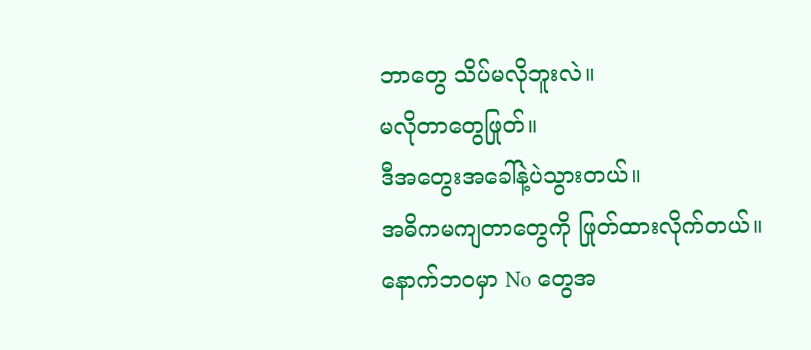ဘာတွေ သိပ်မလိုဘူးလဲ။
မလိုတာတွေဖြုတ်။
ဒီအတွေးအခေါ်နဲ့ပဲသွားတယ်။
အဓိကမကျတာတွေကို ဖြုတ်ထားလိုက်တယ်။
နောက်ဘဝမှာ No တွေအ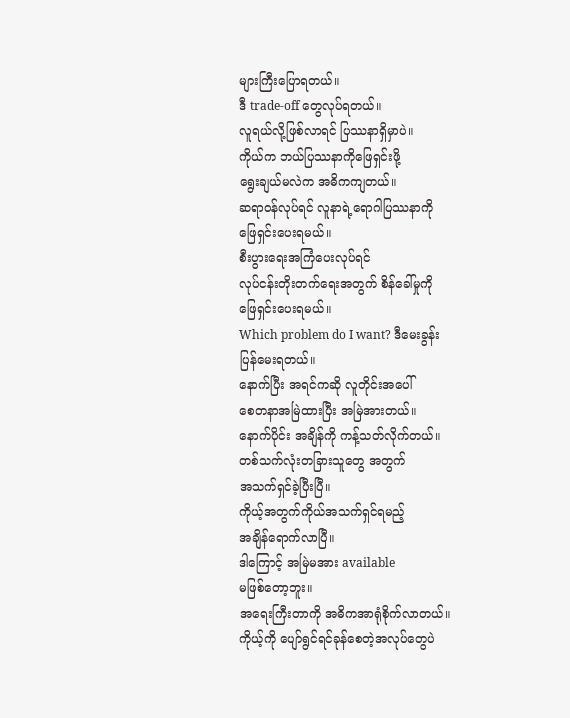များကြီးပြောရတယ်။
ဒီ trade-off တွေလုပ်ရတယ်။
လူရယ်လို့ဖြစ်လာရင် ပြဿနာရှိမှာပဲ။
ကိုယ်က ဘယ်ပြဿနာကိုဖြေရှင်းဖို့
ရွေးချယ်မလဲက အဓိကကျတယ်။
ဆရာဝန်လုပ်ရင် လူနာရဲ့ရောဂါပြဿနာကို
ဖြေရှင်းပေးရမယ်။
စီးပွားရေးအကြံပေးလုပ်ရင်
လုပ်ငန်းတိုးတက်ရေးအတွက် စိန်ခေါ်မှုကို
ဖြေရှင်းပေးရမယ်။
Which problem do I want? ဒီမေးခွန်း
ပြန်မေးရတယ်။
နောက်ပြီး အရင်ကဆို လူတိုင်းအပေါ်
စေတနာအမြဲထားပြီး အမြဲအားတယ်။
နောက်ပိုင်း အချိန်ကို ကန့်သတ်လိုက်တယ်။
တစ်သက်လုံးတခြားသူတွေ အတွက်
အသက်ရှင်ခဲ့ပြီးပြီ။
ကိုယ့်အတွက်ကိုယ်အသက်ရှင်ရမည့်
အချိန်ရောက်လာပြီ။
ဒါကြောင့် အမြဲမအား available
မဖြစ်တော့ဘူး။
အရေးကြီးတာကို အဓိကအာရုံစိုက်လာတယ်။
ကိုယ့်ကို ပျော်ရွင်ရင်ခုန်စေတဲ့အလုပ်တွေပဲ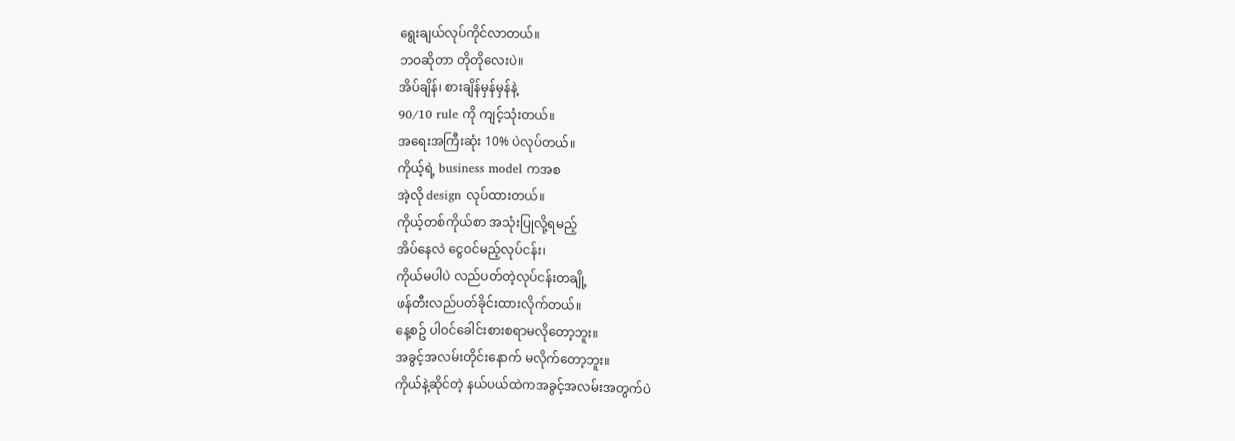ရွေးချယ်လုပ်ကိုင်လာတယ်။
ဘဝဆိုတာ တိုတိုလေးပဲ။
အိပ်ချိန်၊ စားချိန်မှန်မှန်နဲ့
90/10 rule ကို ကျင့်သုံးတယ်။
အရေးအကြီးဆုံး 10% ပဲလုပ်တယ်။
ကိုယ့်ရဲ့ business model ကအစ
အဲ့လို design လုပ်ထားတယ်။
ကိုယ့်တစ်ကိုယ်စာ အသုံးပြုလို့ရမည့်
အိပ်နေလဲ ငွေဝင်မည့်လုပ်ငန်း၊
ကိုယ်မပါပဲ လည်ပတ်တဲ့လုပ်ငန်းတချို့
ဖန်တီးလည်ပတ်ခိုင်းထားလိုက်တယ်။
နေ့စဥ် ပါဝင်ခေါင်းစားစရာမလိုတော့ဘူး။
အခွင့်အလမ်းတိုင်းနောက် မလိုက်တော့ဘူး။
ကိုယ်နဲ့ဆိုင်တဲ့ နယ်ပယ်ထဲကအခွင့်အလမ်းအတွက်ပဲ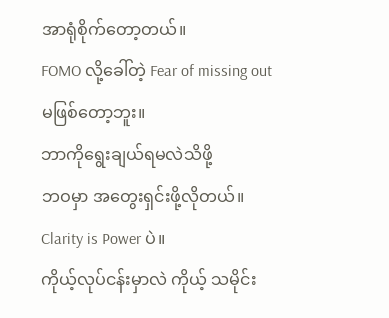အာရုံစိုက်တော့တယ်။
FOMO လို့ခေါ်တဲ့ Fear of missing out
မဖြစ်တော့ဘူး။
ဘာကိုရွေးချယ်ရမလဲသိဖို့
ဘဝမှာ အတွေးရှင်းဖို့လိုတယ်။
Clarity is Power ပဲ။
ကိုယ့်လုပ်ငန်းမှာလဲ ကိုယ့် သမိုင်း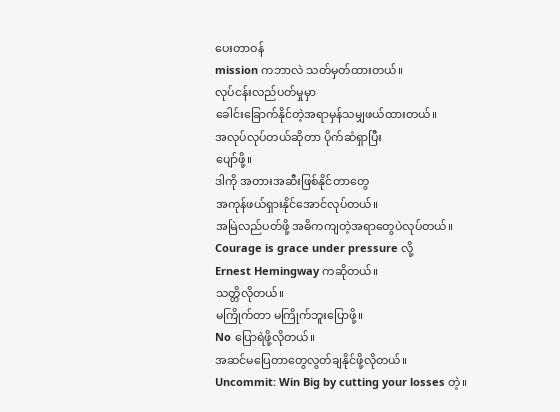ပေးတာဝန်
mission ကဘာလဲ သတ်မှတ်ထားတယ်။
လုပ်ငန်းလည်ပတ်မှုမှာ
ခေါင်းခြောက်နိုင်တဲ့အရာမှန်သမျှဖယ်ထားတယ်။
အလုပ်လုပ်တယ်ဆိုတာ ပိုက်ဆံရှာပြီး
ပျော်ဖို့။
ဒါကို အတားအဆီးဖြစ်နိုင်တာတွေ
အကုန်ဖယ်ရှားနိုင်အောင်လုပ်တယ်။
အမြဲလည်ပတ်ဖို့ အဓိကကျတဲ့အရာတွေပဲလုပ်တယ်။
Courage is grace under pressure လို့
Ernest Hemingway ကဆိုတယ်။
သတ္တိလိုတယ်။
မကြိုက်တာ မကြိုက်ဘူးပြောဖို့။
No ပြောရဲဖို့လိုတယ်။
အဆင်မပြေတာတွေလွတ်ချနိုင်ဖို့လိုတယ်။
Uncommit: Win Big by cutting your losses တဲ့။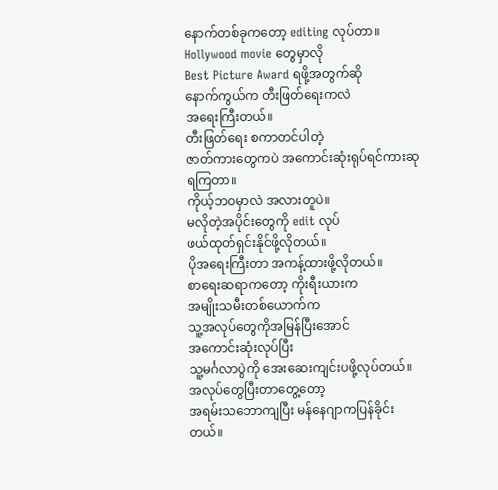နောက်တစ်ခုကတော့ editing လုပ်တာ။
Hollywood movie တွေမှာလို
Best Picture Award ရဖို့အတွက်ဆို
နောက်ကွယ်က တီးဖြတ်ရေးကလဲ
အရေးကြီးတယ်။
တီးဖြတ်ရေး စကာတင်ပါတဲ့
ဇာတ်ကားတွေကပဲ အကောင်းဆုံးရုပ်ရင်ကားဆုရကြတာ။
ကိုယ့်ဘဝမှာလဲ အလားတူပဲ။
မလိုတဲ့အပိုင်းတွေကို edit လုပ်
ဖယ်ထုတ်ရှင်းနိုင်ဖို့လိုတယ်။
ပိုအရေးကြီးတာ အကန့်ထားဖို့လိုတယ်။
စာရေးဆရာကတော့ ကိုးရီးယားက
အမျိုးသမီးတစ်ယောက်က
သူ့အလုပ်တွေကိုအမြန်ပြီးအောင်
အကောင်းဆုံးလုပ်ပြီး
သူ့မင်္ဂလာပွဲကို အေးဆေးကျင်းပဖို့လုပ်တယ်။
အလုပ်တွေပြီးတာတွေ့တော့
အရမ်းသဘောကျပြီး မန်နေဂျာကပြန်ခိုင်းတယ်။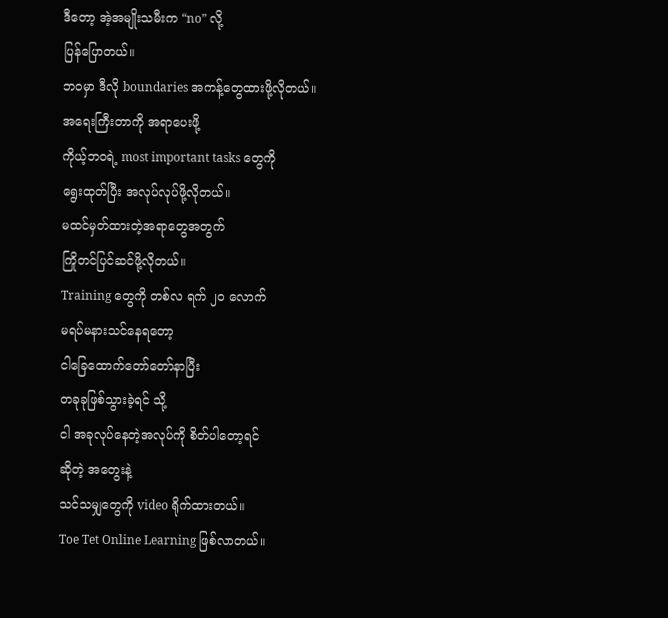ဒီတော့ အဲ့အမျိုးသမီးက “no” လို့
ပြန်ပြောတယ်။
ဘဝမှာ ဒီလို boundaries အကန့်တွေထားဖို့လိုတယ်။
အရေးကြီးတာကို အရာပေးဖို့
ကိုယ့်ဘဝရဲ့ most important tasks တွေကို
ရွေးထုတ်ပြီး အလုပ်လုပ်ဖို့လိုတယ်။
မထင်မှတ်ထားတဲ့အရာတွေအတွက်
ကြိုတင်ပြင်ဆင်ဖို့လိုတယ်။
Training တွေကို တစ်လ ရက် ၂၀ လောက်
မရပ်မနားသင်နေရတော့
ငါခြေထောက်တော်တော်နာပြီး
တခုခုဖြစ်သွားခဲ့ရင် သို့
ငါ အခုလုပ်နေတဲ့အလုပ်ကို စိတ်ပါတော့ရင်
ဆိုတဲ့ အတွေးနဲ့
သင်သမျှတွေကို video ရိုက်ထားတယ်။
Toe Tet Online Learning ဖြစ်လာတယ်။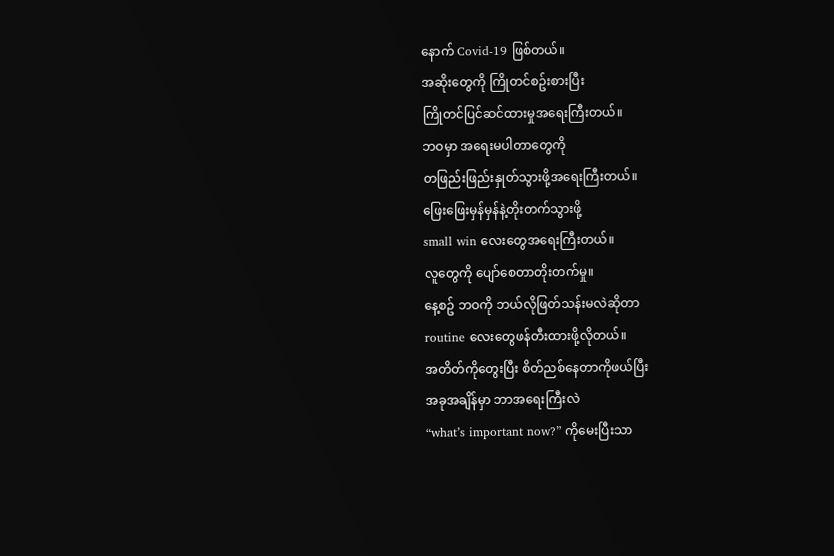နောက် Covid-19 ဖြစ်တယ်။
အဆိုးတွေကို ကြိုတင်စဥ်းစားပြီး
ကြိုတင်ပြင်ဆင်ထားမှုအရေးကြီးတယ်။
ဘဝမှာ အရေးမပါတာတွေကို
တဖြည်းဖြည်းနှုတ်သွားဖို့အရေးကြီးတယ်။
ဖြေးဖြေးမှန်မှန်နဲ့တိုးတက်သွားဖို့
small win လေးတွေအရေးကြီးတယ်။
လူတွေကို ပျော်စေတာတိုးတက်မှု။
နေ့စဥ် ဘဝကို ဘယ်လိုဖြတ်သန်းမလဲဆိုတာ
routine လေးတွေဖန်တီးထားဖို့လိုတယ်။
အတိတ်ကိုတွေးပြီး စိတ်ညစ်နေတာကိုဖယ်ပြီး
အခုအချိန်မှာ ဘာအရေးကြီးလဲ
“what’s important now?” ကိုမေးပြီးသာ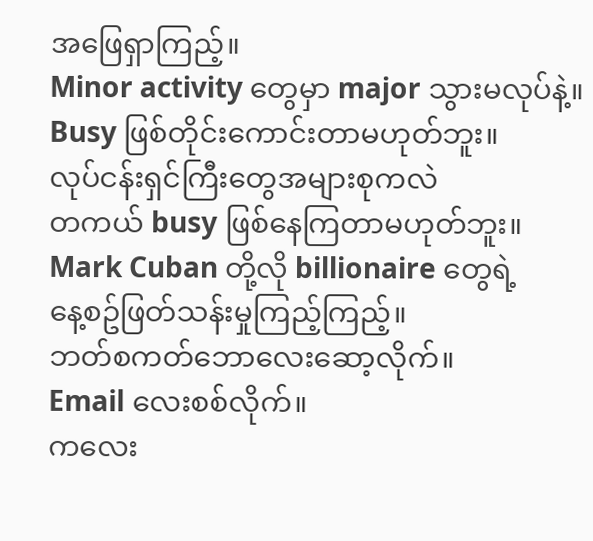အဖြေရှာကြည့်။
Minor activity တွေမှာ major သွားမလုပ်နဲ့။
Busy ဖြစ်တိုင်းကောင်းတာမဟုတ်ဘူး။
လုပ်ငန်းရှင်ကြီးတွေအများစုကလဲ
တကယ် busy ဖြစ်နေကြတာမဟုတ်ဘူး။
Mark Cuban တို့လို billionaire တွေရဲ့
နေ့စဥ်ဖြတ်သန်းမှုကြည့်ကြည့်။
ဘတ်စကတ်ဘောလေးဆော့လိုက်။
Email လေးစစ်လိုက်။
ကလေး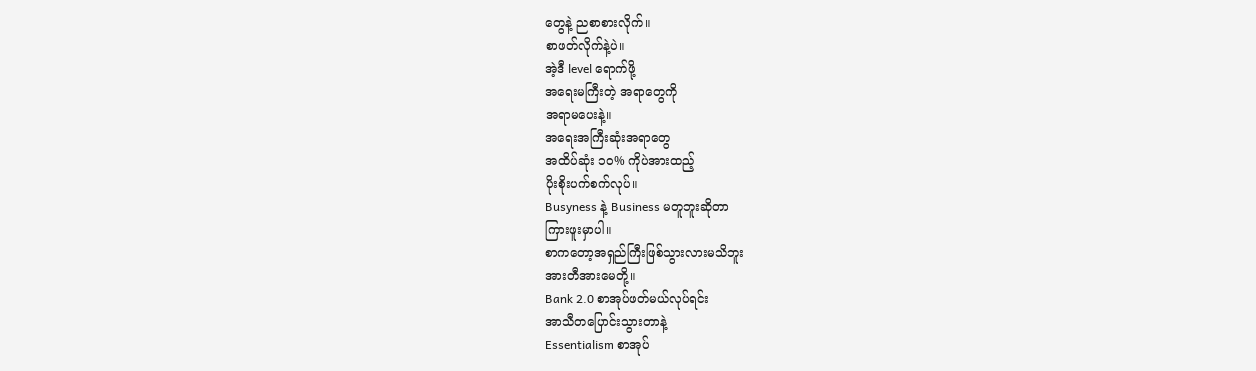တွေနဲ့ ညစာစားလိုက်။
စာဖတ်လိုက်နဲ့ပဲ။
အဲ့ဒီ level ရောက်ဖို့
အရေးမကြီးတဲ့ အရာတွေကို
အရာမပေးနဲ့။
အရေးအကြီးဆုံးအရာတွေ
အထိပ်ဆုံး ၁၀% ကိုပဲအားထည့်
ပိုးစိုးပက်စက်လုပ်။
Busyness နဲ့ Business မတူဘူးဆိုတာ
ကြားဖူးမှာပါ။
စာကတော့အရှည်ကြီးဖြစ်သွားလားမသိဘူး
အားတီအားမေတို့။
Bank 2.0 စာအုပ်ဖတ်မယ်လုပ်ရင်း
အာသီတပြောင်းသွားတာနဲ့
Essentialism စာအုပ်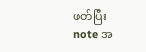ဖတ်ပြီး
note အ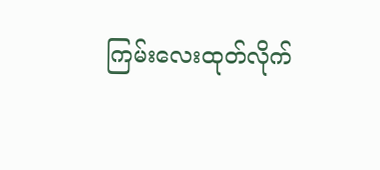ကြမ်းလေးထုတ်လိုက်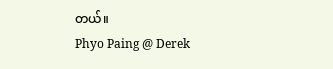တယ်။
Phyo Paing @ Derek